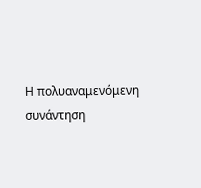Η πολυαναμενόμενη συνάντηση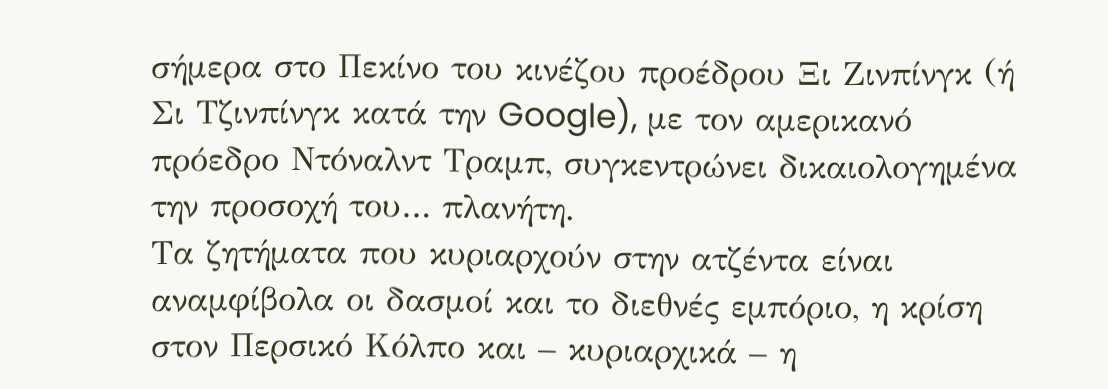σήμερα στο Πεκίνο του κινέζου προέδρου Ξι Ζινπίνγκ (ή Σι Τζινπίνγκ κατά την Google), με τον αμερικανό πρόεδρο Ντόναλντ Τραμπ, συγκεντρώνει δικαιολογημένα την προσοχή του… πλανήτη.
Τα ζητήματα που κυριαρχούν στην ατζέντα είναι αναμφίβολα οι δασμοί και το διεθνές εμπόριο, η κρίση στον Περσικό Κόλπο και – κυριαρχικά – η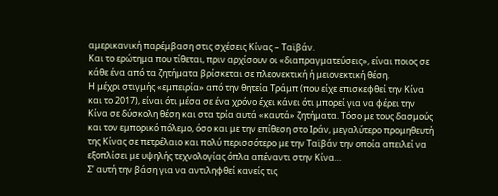αμερικανική παρέμβαση στις σχέσεις Κίνας – Ταϊβάν.
Και το ερώτημα που τίθεται, πριν αρχίσουν οι «διαπραγματεύσεις», είναι ποιος σε κάθε ένα από τα ζητήματα βρίσκεται σε πλεονεκτική ή μειονεκτική θέση.
Η μέχρι στιγμής «εμπειρία» από την θητεία Τράμπ (που είχε επισκεφθεί την Κίνα και το 2017), είναι ότι μέσα σε ένα χρόνο έχει κάνει ότι μπορεί για να φέρει την Κίνα σε δύσκολη θέση και στα τρία αυτά «καυτά» ζητήματα. Τόσο με τους δασμούς και τον εμπορικό πόλεμο, όσο και με την επίθεση στο Ιράν, μεγαλύτερο προμηθευτή της Κίνας σε πετρέλαιο και πολύ περισσότερο με την Ταϊβάν την οποία απειλεί να εξοπλίσει με υψηλής τεχνολογίας όπλα απέναντι στην Κίνα…
Σ’ αυτή την βάση για να αντιληφθεί κανείς τις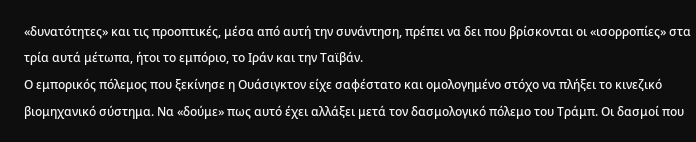«δυνατότητες» και τις προοπτικές, μέσα από αυτή την συνάντηση, πρέπει να δει που βρίσκονται οι «ισορροπίες» στα τρία αυτά μέτωπα, ήτοι το εμπόριο, το Ιράν και την Ταϊβάν.
Ο εμπορικός πόλεμος που ξεκίνησε η Ουάσιγκτον είχε σαφέστατο και ομολογημένο στόχο να πλήξει το κινεζικό βιομηχανικό σύστημα. Να «δούμε» πως αυτό έχει αλλάξει μετά τον δασμολογικό πόλεμο του Τράμπ. Οι δασμοί που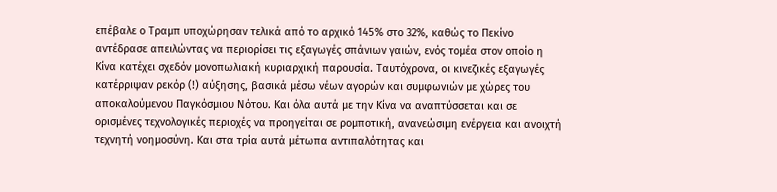επέβαλε ο Τραμπ υποχώρησαν τελικά από το αρχικό 145% στο 32%, καθώς το Πεκίνο αντέδρασε απειλώντας να περιορίσει τις εξαγωγές σπάνιων γαιών, ενός τομέα στον οποίο η Κίνα κατέχει σχεδόν μονοπωλιακή κυριαρχική παρουσία. Ταυτόχρονα, οι κινεζικές εξαγωγές κατέρριψαν ρεκόρ (!) αύξησης, βασικά μέσω νέων αγορών και συμφωνιών με χώρες του αποκαλούμενου Παγκόσμιου Νότου. Και όλα αυτά με την Κίνα να αναπτύσσεται και σε ορισμένες τεχνολογικές περιοχές να προηγείται σε ρομποτική, ανανεώσιμη ενέργεια και ανοιχτή τεχνητή νοημοσύνη. Και στα τρία αυτά μέτωπα αντιπαλότητας και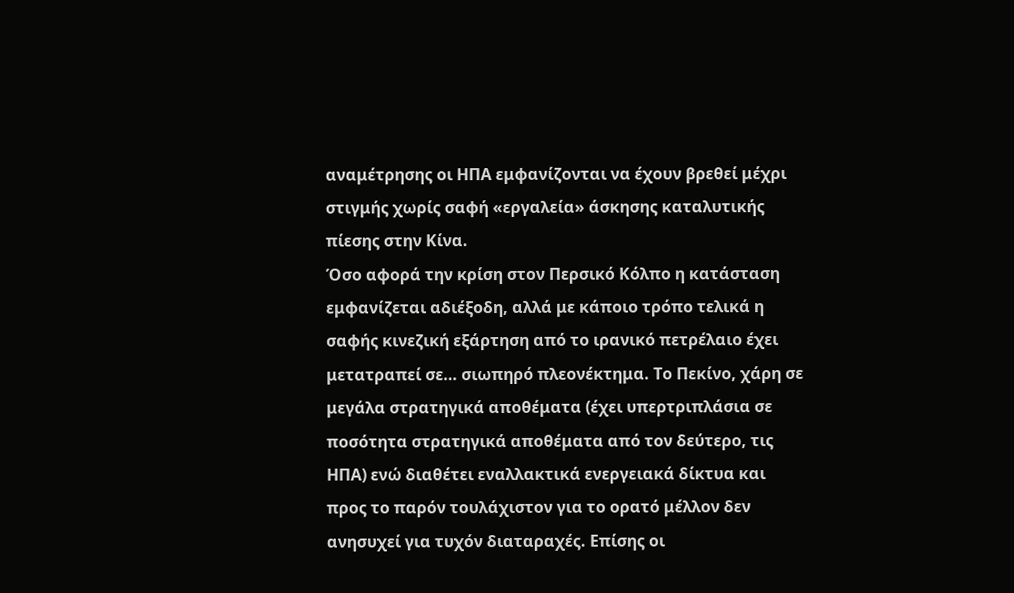αναμέτρησης οι ΗΠΑ εμφανίζονται να έχουν βρεθεί μέχρι στιγμής χωρίς σαφή «εργαλεία» άσκησης καταλυτικής πίεσης στην Κίνα.
Όσο αφορά την κρίση στον Περσικό Κόλπο η κατάσταση εμφανίζεται αδιέξοδη, αλλά με κάποιο τρόπο τελικά η σαφής κινεζική εξάρτηση από το ιρανικό πετρέλαιο έχει μετατραπεί σε… σιωπηρό πλεονέκτημα. Το Πεκίνο, χάρη σε μεγάλα στρατηγικά αποθέματα (έχει υπερτριπλάσια σε ποσότητα στρατηγικά αποθέματα από τον δεύτερο, τις ΗΠΑ) ενώ διαθέτει εναλλακτικά ενεργειακά δίκτυα και προς το παρόν τουλάχιστον για το ορατό μέλλον δεν ανησυχεί για τυχόν διαταραχές. Επίσης οι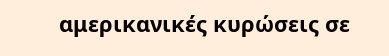αμερικανικές κυρώσεις σε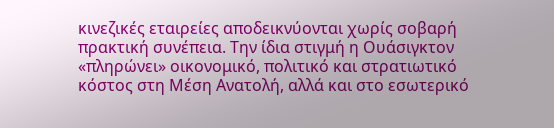κινεζικές εταιρείες αποδεικνύονται χωρίς σοβαρή πρακτική συνέπεια. Την ίδια στιγμή η Ουάσιγκτον «πληρώνει» οικονομικό, πολιτικό και στρατιωτικό κόστος στη Μέση Ανατολή, αλλά και στο εσωτερικό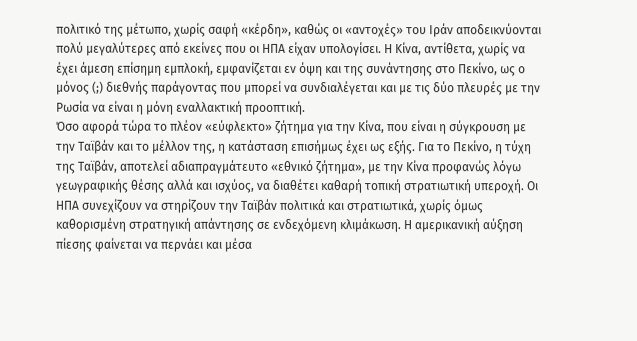πολιτικό της μέτωπο, χωρίς σαφή «κέρδη», καθώς οι «αντοχές» του Ιράν αποδεικνύονται πολύ μεγαλύτερες από εκείνες που οι ΗΠΑ είχαν υπολογίσει. Η Κίνα, αντίθετα, χωρίς να έχει άμεση επίσημη εμπλοκή, εμφανίζεται εν όψη και της συνάντησης στο Πεκίνο, ως ο μόνος (;) διεθνής παράγοντας που μπορεί να συνδιαλέγεται και με τις δύο πλευρές με την Ρωσία να είναι η μόνη εναλλακτική προοπτική.
Όσο αφορά τώρα το πλέον «εύφλεκτο» ζήτημα για την Κίνα, που είναι η σύγκρουση με την Ταϊβάν και το μέλλον της, η κατάσταση επισήμως έχει ως εξής. Για το Πεκίνο, η τύχη της Ταϊβάν, αποτελεί αδιαπραγμάτευτο «εθνικό ζήτημα», με την Κίνα προφανώς λόγω γεωγραφικής θέσης αλλά και ισχύος, να διαθέτει καθαρή τοπική στρατιωτική υπεροχή. Οι ΗΠΑ συνεχίζουν να στηρίζουν την Ταϊβάν πολιτικά και στρατιωτικά, χωρίς όμως καθορισμένη στρατηγική απάντησης σε ενδεχόμενη κλιμάκωση. Η αμερικανική αύξηση πίεσης φαίνεται να περνάει και μέσα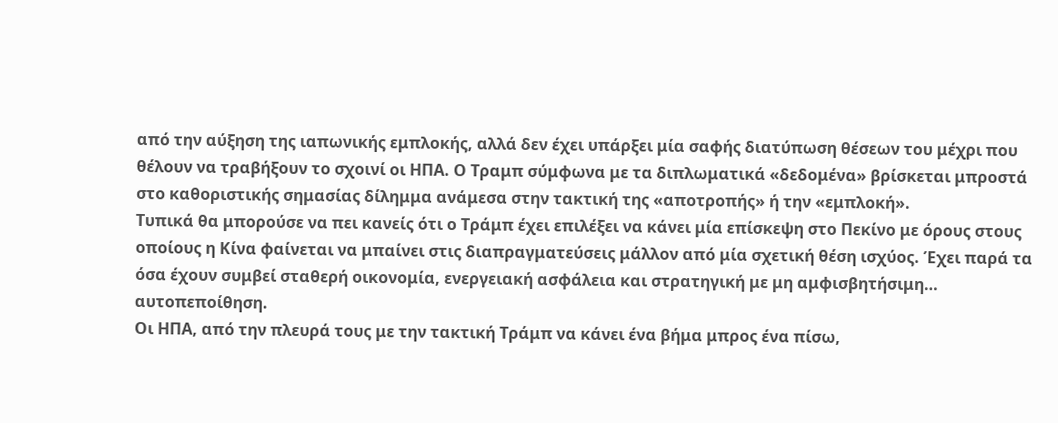από την αύξηση της ιαπωνικής εμπλοκής, αλλά δεν έχει υπάρξει μία σαφής διατύπωση θέσεων του μέχρι που θέλουν να τραβήξουν το σχοινί οι ΗΠΑ. Ο Τραμπ σύμφωνα με τα διπλωματικά «δεδομένα» βρίσκεται μπροστά στο καθοριστικής σημασίας δίλημμα ανάμεσα στην τακτική της «αποτροπής» ή την «εμπλοκή».
Τυπικά θα μπορούσε να πει κανείς ότι ο Τράμπ έχει επιλέξει να κάνει μία επίσκεψη στο Πεκίνο με όρους στους οποίους η Κίνα φαίνεται να μπαίνει στις διαπραγματεύσεις μάλλον από μία σχετική θέση ισχύος. Έχει παρά τα όσα έχουν συμβεί σταθερή οικονομία, ενεργειακή ασφάλεια και στρατηγική με μη αμφισβητήσιμη… αυτοπεποίθηση.
Οι ΗΠΑ, από την πλευρά τους με την τακτική Τράμπ να κάνει ένα βήμα μπρος ένα πίσω,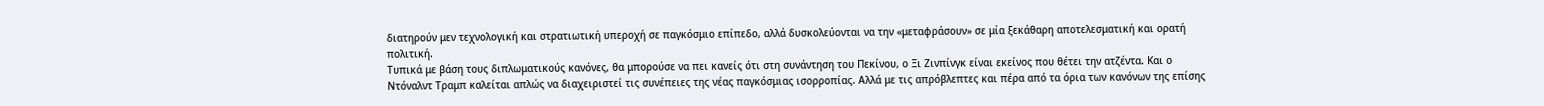διατηρούν μεν τεχνολογική και στρατιωτική υπεροχή σε παγκόσμιο επίπεδο, αλλά δυσκολεύονται να την «μεταφράσουν» σε μία ξεκάθαρη αποτελεσματική και ορατή πολιτική.
Τυπικά με βάση τους διπλωματικούς κανόνες, θα μπορούσε να πει κανείς ότι στη συνάντηση του Πεκίνου, ο Ξι Ζινπίνγκ είναι εκείνος που θέτει την ατζέντα. Και ο Ντόναλντ Τραμπ καλείται απλώς να διαχειριστεί τις συνέπειες της νέας παγκόσμιας ισορροπίας. Αλλά με τις απρόβλεπτες και πέρα από τα όρια των κανόνων της επίσης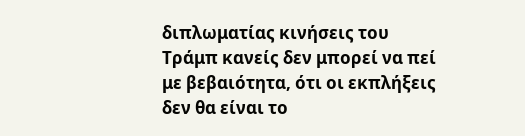διπλωματίας κινήσεις του Τράμπ κανείς δεν μπορεί να πεί με βεβαιότητα, ότι οι εκπλήξεις δεν θα είναι το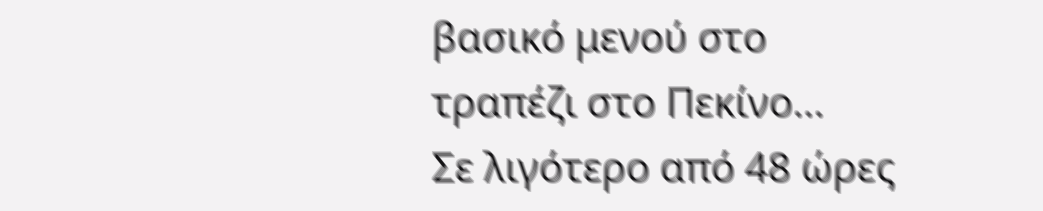βασικό μενού στο τραπέζι στο Πεκίνο…
Σε λιγότερο από 48 ώρες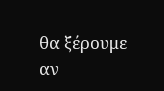θα ξέρουμε αν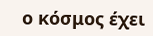ο κόσμος έχει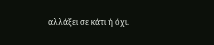αλλάξει σε κάτι ή όχι.